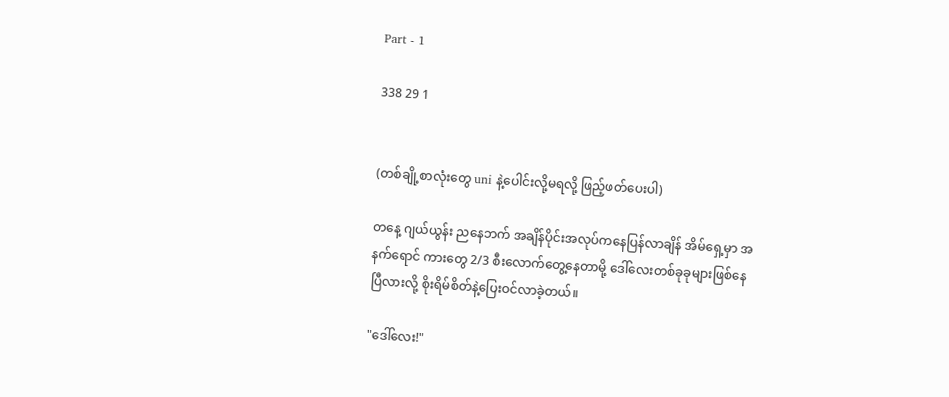Part - 1

338 29 1


(တစ်ချို့စာလုံးတွေ uni နဲ့ပေါင်းလို့မရလို့ ဖြည့်ဖတ်ပေးပါ)

တနေ့ ဂျယ်ယွန်း ညနေဘက် အချိန်ပိုင်းအလုပ်ကနေပြန်လာချိန် အိမ်ရှေ့မှာ အနက်ရောင် ကားတွေ 2/3 စီးလောက်တွေ့နေတာမို့ ဒေါ်လေးတစ်ခုခုများဖြစ်နေပြီလားလို့ စိုးရိမ်စိတ်နဲ့ပြေးဝင်လာခဲ့တယ်။

"ဒေါ်လေး!"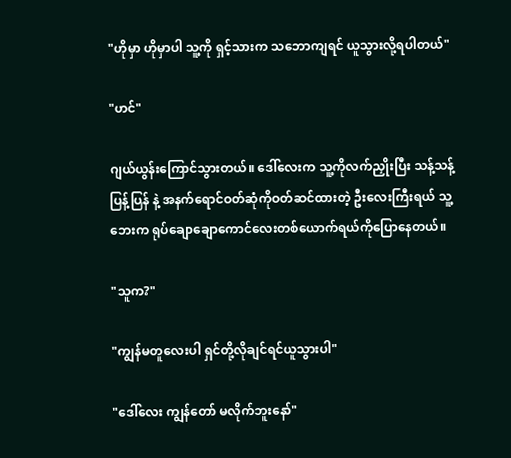"ဟိုမှာ ဟိုမှာပါ သူ့ကို ရှင့်သားက သဘောကျရင် ယူသွားလို့ရပါတယ်"

"ဟင်"

ဂျယ်ယွန်းကြောင်သွားတယ်။ ဒေါ်လေးက သူ့ကိုလက်ညှိုးပြီး သန့်သန့်ပြန့်ပြန် နဲ့ အနက်ရောင်ဝတ်ဆုံကိုဝတ်ဆင်ထားတဲ့ ဦးလေးကြီးရယ် သူ့ဘေးက ရုပ်ချောချောကောင်လေးတစ်ယောက်ရယ်ကိုပြောနေတယ်။

"သူက?"

"ကျွန်မတူလေးပါ ရှင်တို့လိုချင်ရင်ယူသွားပါ"

"ဒေါ်လေး ကျွန်တော် မလိုက်ဘူးနော်"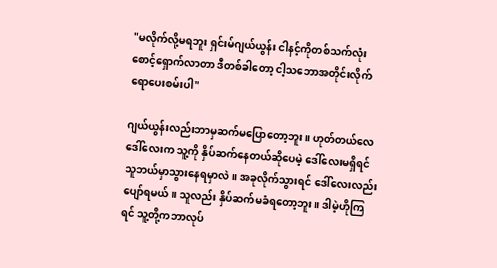"မလိုက်လို့မရဘူး ရှင်းမ်ဂျယ်ယွန်း ငါနင့်ကိုတစ်သက်လုံးစောင့်ရှောက်လာတာ ဒီတစ်ခါတော့ ငါ့သဘောအတိုင်းလိုက်ရောပေးစမ်းပါ"

ဂျယ်ယွန်းလည်းဘာမှဆက်မပြောတော့ဘူး။ ဟုတ်တယ်လေ ဒေါ်လေးက သူ့ကို နှိပ်ဆက်နေတယ်ဆိုပေမဲ့ ဒေါ်လေးမရှိရင် သူဘယ်မှာသွားနေရမှာလဲ။ အခုလိုက်သွားရင် ဒေါ်လေးလည်းပျော်ရမယ်။ သူလည်း နှိပ်ဆက်မခံရတော့ဘူး။ ဒါမဲ့ဟိုကြရင် သူ့တို့ကဘာလုပ်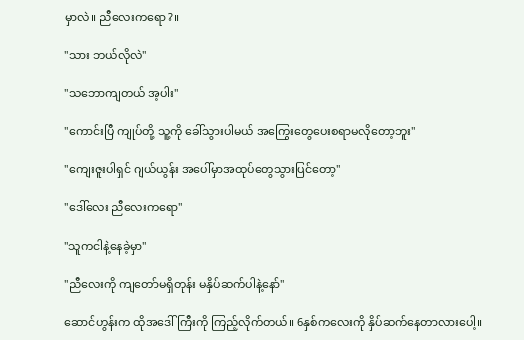မှာလဲ။ ညီလေးကရော?။

"သား ဘယ်လိုလဲ"

"သဘောကျတယ် အ့ပါး"

"ကောင်းပြီ ကျုပ်တို့ သူ့ကို ခေါ်သွားပါမယ် အကြွေးတွေပေးစရာမလိုတော့ဘူး"

"ကျေးဇူးပါရှင် ဂျယ်ယွန်း အပေါ်မှာအထုပ်တွေသွားပြင်တော့"

"ဒေါ်လေး ညီလေးကရော"

"သူကငါနဲ့နေခဲ့မှာ"

"ညီလေးကို ကျတော်မရှိတုန်း မနှိပ်ဆက်ပါနဲ့နော်"

ဆောင်ဟွန်းက ထိုအဒေါ်ကြီးကို ကြည့်လိုက်တယ်။ 6နှစ်ကလေးကို နှိပ်ဆက်နေတာလားပေါ့။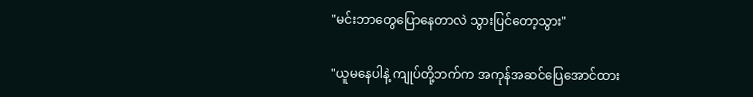"မင်းဘာတွေပြောနေတာလဲ သွားပြင်တော့သွား"

"ယူမနေပါနဲ့ ကျုပ်တို့ဘက်က အကုန်အဆင်ပြေအောင်ထား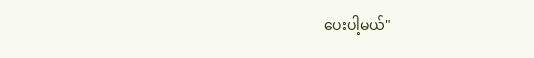ပေးပါ့မယ်"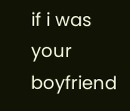if i was your boyfriend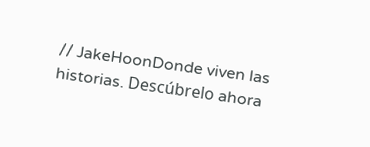// JakeHoonDonde viven las historias. Descúbrelo ahora